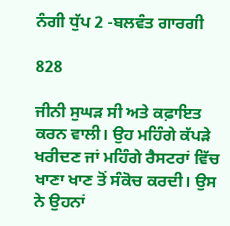ਨੰਗੀ ਧੁੱਪ 2 -ਬਲਵੰਤ ਗਾਰਗੀ

828

ਜੀਨੀ ਸੁਘੜ ਸੀ ਅਤੇ ਕਫ਼ਾਇਤ ਕਰਨ ਵਾਲੀ। ਉਹ ਮਹਿੰਗੇ ਕੱਪੜੇ ਖਰੀਦਣ ਜਾਂ ਮਹਿੰਗੇ ਰੈਸਟਰਾਂ ਵਿੱਚ ਖਾਣਾ ਖਾਣ ਤੋਂ ਸੰਕੋਚ ਕਰਦੀ। ਉਸ ਨੇ ਉਹਨਾਂ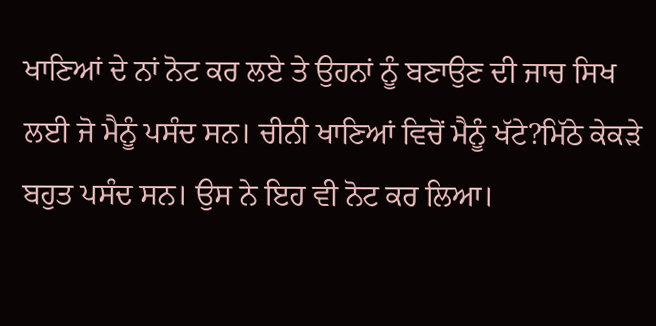ਖਾਣਿਆਂ ਦੇ ਨਾਂ ਨੋਟ ਕਰ ਲਏ ਤੇ ਉਹਨਾਂ ਨੂੰ ਬਣਾਉਣ ਦੀ ਜਾਚ ਸਿਖ ਲਈ ਜੋ ਮੈਨੂੰ ਪਸੰਦ ਸਨ। ਚੀਨੀ ਖਾਣਿਆਂ ਵਿਚੋਂ ਮੈਨੂੰ ਖੱਟੇ?ਮਿੱਠੇ ਕੇਕੜੇ ਬਹੁਤ ਪਸੰਦ ਸਨ। ਉਸ ਨੇ ਇਹ ਵੀ ਨੋਟ ਕਰ ਲਿਆ।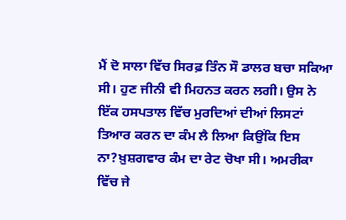ਮੈਂ ਦੋ ਸਾਲਾ ਵਿੱਚ ਸਿਰਫ਼ ਤਿੰਨ ਸੌ ਡਾਲਰ ਬਚਾ ਸਕਿਆ ਸੀ। ਹੁਣ ਜੀਨੀ ਵੀ ਮਿਹਨਤ ਕਰਨ ਲਗੀ। ਉਸ ਨੇ ਇੱਕ ਹਸਪਤਾਲ ਵਿੱਚ ਮੁਰਦਿਆਂ ਦੀਆਂ ਲਿਸਟਾਂ ਤਿਆਰ ਕਰਨ ਦਾ ਕੰਮ ਲੈ ਲਿਆ ਕਿਉਂਕਿ ਇਸ ਨਾ?ਖ਼ੁਸ਼ਗਵਾਰ ਕੰਮ ਦਾ ਰੇਟ ਚੋਖਾ ਸੀ। ਅਮਰੀਕਾ ਵਿੱਚ ਜੇ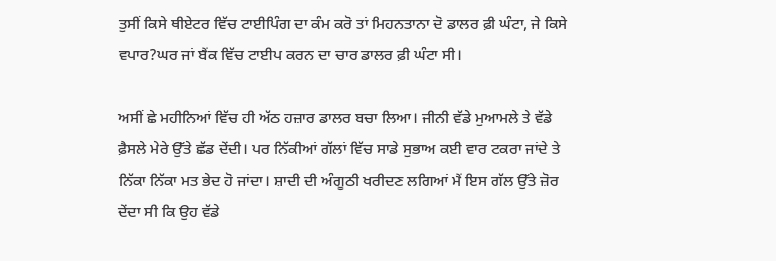ਤੁਸੀਂ ਕਿਸੇ ਥੀਏਟਰ ਵਿੱਚ ਟਾਈਪਿੰਗ ਦਾ ਕੰਮ ਕਰੋ ਤਾਂ ਮਿਹਨਤਾਨਾ ਦੋ ਡਾਲਰ ਫ਼ੀ ਘੰਟਾ, ਜੇ ਕਿਸੇ ਵਪਾਰ?ਘਰ ਜਾਂ ਬੈਂਕ ਵਿੱਚ ਟਾਈਪ ਕਰਨ ਦਾ ਚਾਰ ਡਾਲਰ ਫ਼ੀ ਘੰਟਾ ਸੀ।

ਅਸੀਂ ਛੇ ਮਹੀਨਿਆਂ ਵਿੱਚ ਹੀ ਅੱਠ ਹਜ਼ਾਰ ਡਾਲਰ ਬਚਾ ਲਿਆ। ਜੀਨੀ ਵੱਡੇ ਮੁਆਮਲੇ ਤੇ ਵੱਡੇ ਫ਼ੈਸਲੇ ਮੇਰੇ ਉੱਤੇ ਛੱਡ ਦੇਂਦੀ। ਪਰ ਨਿੱਕੀਆਂ ਗੱਲਾਂ ਵਿੱਚ ਸਾਡੇ ਸੁਭਾਅ ਕਈ ਵਾਰ ਟਕਰਾ ਜਾਂਦੇ ਤੇ ਨਿੱਕਾ ਨਿੱਕਾ ਮਤ ਭੇਦ ਹੋ ਜਾਂਦਾ। ਸ਼ਾਦੀ ਦੀ ਅੰਗੂਠੀ ਖਰੀਦਣ ਲਗਿਆਂ ਮੈਂ ਇਸ ਗੱਲ ਉੱਤੇ ਜ਼ੋਰ ਦੇਂਦਾ ਸੀ ਕਿ ਉਹ ਵੱਡੇ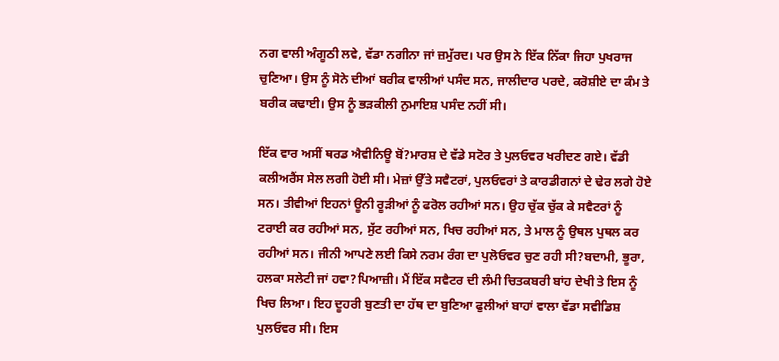ਨਗ ਵਾਲੀ ਅੰਗੂਠੀ ਲਵੇ, ਵੱਡਾ ਨਗੀਨਾ ਜਾਂ ਜ਼ਮੁੱਰਦ। ਪਰ ਉਸ ਨੇ ਇੱਕ ਨਿੱਕਾ ਜਿਹਾ ਪੁਖਰਾਜ ਚੁਣਿਆ। ਉਸ ਨੂੰ ਸੋਨੇ ਦੀਆਂ ਬਰੀਕ ਵਾਲੀਆਂ ਪਸੰਦ ਸਨ, ਜਾਲੀਦਾਰ ਪਰਦੇ, ਕਰੋਸ਼ੀਏ ਦਾ ਕੰਮ ਤੇ ਬਰੀਕ ਕਢਾਈ। ਉਸ ਨੂੰ ਭੜਕੀਲੀ ਨੁਮਾਇਸ਼ ਪਸੰਦ ਨਹੀਂ ਸੀ।

ਇੱਕ ਵਾਰ ਅਸੀਂ ਥਰਡ ਐਵੀਨਿਊ ਬੋਂ?ਮਾਰਸ਼ ਦੇ ਵੱਡੇ ਸਟੋਰ ਤੇ ਪੁਲਓਵਰ ਖਰੀਦਣ ਗਏ। ਵੱਡੀ ਕਲੀਅਰੈਂਸ ਸੇਲ ਲਗੀ ਹੋਈ ਸੀ। ਮੇਜ਼ਾਂ ਉੱਤੇ ਸਵੈਟਰਾਂ, ਪੁਲਓਵਰਾਂ ਤੇ ਕਾਰਡੀਗਨਾਂ ਦੇ ਢੇਰ ਲਗੇ ਹੋਏ ਸਨ। ਤੀਵੀਆਂ ਇਹਨਾਂ ਊਨੀ ਰੂੜੀਆਂ ਨੂੰ ਫਰੋਲ ਰਹੀਆਂ ਸਨ। ਉਹ ਚੁੱਕ ਚੁੱਕ ਕੇ ਸਵੈਟਰਾਂ ਨੂੰ ਟਰਾਈ ਕਰ ਰਹੀਆਂ ਸਨ, ਸੁੱਟ ਰਹੀਆਂ ਸਨ, ਖਿਚ ਰਹੀਆਂ ਸਨ, ਤੇ ਮਾਲ ਨੂੰ ਉਥਲ ਪੁਥਲ ਕਰ ਰਹੀਆਂ ਸਨ। ਜੀਨੀ ਆਪਣੇ ਲਈ ਕਿਸੇ ਨਰਮ ਰੰਗ ਦਾ ਪੁਲੋਓਵਰ ਚੁਣ ਰਹੀ ਸੀ?ਬਦਾਮੀ, ਭੂਰਾ, ਹਲਕਾ ਸਲੇਟੀ ਜਾਂ ਹਵਾ?ਪਿਆਜ਼ੀ। ਮੈਂ ਇੱਕ ਸਵੈਟਰ ਦੀ ਲੰਮੀ ਚਿਤਕਬਰੀ ਬਾਂਹ ਦੇਖੀ ਤੇ ਇਸ ਨੂੰ ਖਿਚ ਲਿਆ। ਇਹ ਦੂਹਰੀ ਬੁਣਤੀ ਦਾ ਹੱਥ ਦਾ ਬੁਣਿਆ ਫੁਲੀਆਂ ਬਾਹਾਂ ਵਾਲਾ ਵੱਡਾ ਸਵੀਡਿਸ਼ ਪੁਲਓਵਰ ਸੀ। ਇਸ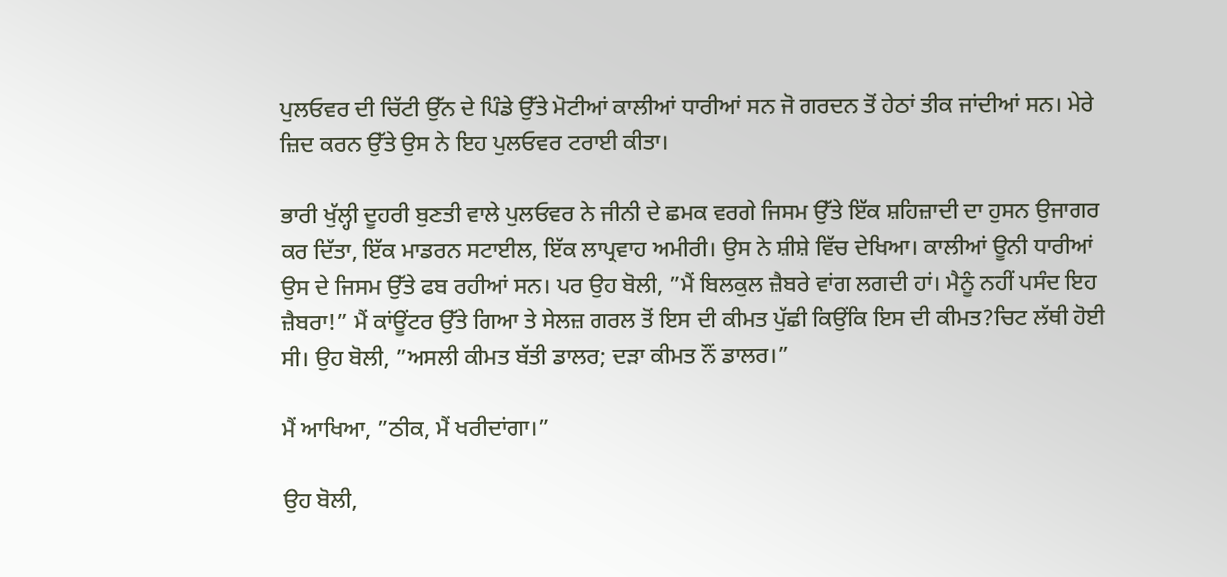ਪੁਲਓਵਰ ਦੀ ਚਿੱਟੀ ਉੱਨ ਦੇ ਪਿੰਡੇ ਉੱਤੇ ਮੋਟੀਆਂ ਕਾਲੀਆਂ ਧਾਰੀਆਂ ਸਨ ਜੋ ਗਰਦਨ ਤੋਂ ਹੇਠਾਂ ਤੀਕ ਜਾਂਦੀਆਂ ਸਨ। ਮੇਰੇ ਜ਼ਿਦ ਕਰਨ ਉੱਤੇ ਉਸ ਨੇ ਇਹ ਪੁਲਓਵਰ ਟਰਾਈ ਕੀਤਾ।

ਭਾਰੀ ਖੁੱਲ੍ਹੀ ਦੂਹਰੀ ਬੁਣਤੀ ਵਾਲੇ ਪੁਲਓਵਰ ਨੇ ਜੀਨੀ ਦੇ ਛਮਕ ਵਰਗੇ ਜਿਸਮ ਉੱਤੇ ਇੱਕ ਸ਼ਹਿਜ਼ਾਦੀ ਦਾ ਹੁਸਨ ਉਜਾਗਰ ਕਰ ਦਿੱਤਾ, ਇੱਕ ਮਾਡਰਨ ਸਟਾਈਲ, ਇੱਕ ਲਾਪ੍ਰਵਾਹ ਅਮੀਰੀ। ਉਸ ਨੇ ਸ਼ੀਸ਼ੇ ਵਿੱਚ ਦੇਖਿਆ। ਕਾਲੀਆਂ ਊਨੀ ਧਾਰੀਆਂ ਉਸ ਦੇ ਜਿਸਮ ਉੱਤੇ ਫਬ ਰਹੀਆਂ ਸਨ। ਪਰ ਉਹ ਬੋਲੀ, ”ਮੈਂ ਬਿਲਕੁਲ ਜ਼ੈਬਰੇ ਵਾਂਗ ਲਗਦੀ ਹਾਂ। ਮੈਨੂੰ ਨਹੀਂ ਪਸੰਦ ਇਹ ਜ਼ੈਬਰਾ!” ਮੈਂ ਕਾਂਊਂਟਰ ਉੱਤੇ ਗਿਆ ਤੇ ਸੇਲਜ਼ ਗਰਲ ਤੋਂ ਇਸ ਦੀ ਕੀਮਤ ਪੁੱਛੀ ਕਿਉਂਕਿ ਇਸ ਦੀ ਕੀਮਤ?ਚਿਟ ਲੱਥੀ ਹੋਈ ਸੀ। ਉਹ ਬੋਲੀ, ”ਅਸਲੀ ਕੀਮਤ ਬੱਤੀ ਡਾਲਰ; ਦੜਾ ਕੀਮਤ ਨੌਂ ਡਾਲਰ।”

ਮੈਂ ਆਖਿਆ, ”ਠੀਕ, ਮੈਂ ਖਰੀਦਾਂਗਾ।”

ਉਹ ਬੋਲੀ,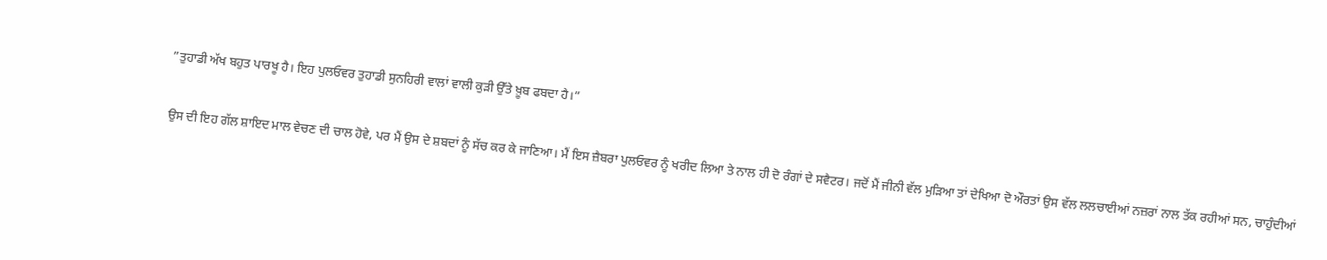”ਤੁਹਾਡੀ ਅੱਖ ਬਹੁਤ ਪਾਰਖੂ ਹੈ। ਇਹ ਪੁਲਓਵਰ ਤੁਹਾਡੀ ਸੁਨਹਿਰੀ ਵਾਲਾਂ ਵਾਲੀ ਕੁੜੀ ਉੱਤੇ ਖ਼ੂਬ ਫਬਦਾ ਹੈ।”

ਉਸ ਦੀ ਇਹ ਗੱਲ ਸ਼ਾਇਦ ਮਾਲ ਵੇਚਣ ਦੀ ਚਾਲ ਹੋਵੇ, ਪਰ ਮੈਂ ਉਸ ਦੇ ਸ਼ਬਦਾਂ ਨੂੰ ਸੱਚ ਕਰ ਕੇ ਜਾਣਿਆ। ਮੈਂ ਇਸ ਜ਼ੈਬਰਾ ਪੁਲਓਵਰ ਨੂੰ ਖਰੀਦ ਲਿਆ ਤੇ ਨਾਲ ਹੀ ਦੋ ਰੰਗਾਂ ਦੇ ਸਵੈਟਰ। ਜਦੋਂ ਮੈਂ ਜੀਨੀ ਵੱਲ ਮੁੜਿਆ ਤਾਂ ਦੇਖਿਆ ਦੋ ਔਰਤਾਂ ਉਸ ਵੱਲ ਲਲਚਾਈਆਂ ਨਜ਼ਰਾਂ ਨਾਲ ਤੱਕ ਰਹੀਆਂ ਸਨ, ਚਾਹੁੰਦੀਆਂ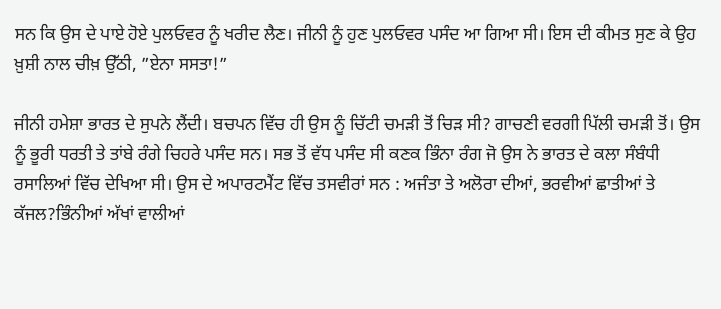ਸਨ ਕਿ ਉਸ ਦੇ ਪਾਏ ਹੋਏ ਪੁਲਓਵਰ ਨੂੰ ਖਰੀਦ ਲੈਣ। ਜੀਨੀ ਨੂੰ ਹੁਣ ਪੁਲਓਵਰ ਪਸੰਦ ਆ ਗਿਆ ਸੀ। ਇਸ ਦੀ ਕੀਮਤ ਸੁਣ ਕੇ ਉਹ ਖ਼ੁਸ਼ੀ ਨਾਲ ਚੀਖ਼ ਉੱਠੀ, ”ਏਨਾ ਸਸਤਾ!”

ਜੀਨੀ ਹਮੇਸ਼ਾ ਭਾਰਤ ਦੇ ਸੁਪਨੇ ਲੈਂਦੀ। ਬਚਪਨ ਵਿੱਚ ਹੀ ਉਸ ਨੂੰ ਚਿੱਟੀ ਚਮੜੀ ਤੋਂ ਚਿੜ ਸੀ? ਗਾਚਣੀ ਵਰਗੀ ਪਿੱਲੀ ਚਮੜੀ ਤੋਂ। ਉਸ ਨੂੰ ਭੂਰੀ ਧਰਤੀ ਤੇ ਤਾਂਬੇ ਰੰਗੇ ਚਿਹਰੇ ਪਸੰਦ ਸਨ। ਸਭ ਤੋਂ ਵੱਧ ਪਸੰਦ ਸੀ ਕਣਕ ਭਿੰਨਾ ਰੰਗ ਜੋ ਉਸ ਨੇ ਭਾਰਤ ਦੇ ਕਲਾ ਸੰਬੰਧੀ ਰਸਾਲਿਆਂ ਵਿੱਚ ਦੇਖਿਆ ਸੀ। ਉਸ ਦੇ ਅਪਾਰਟਮੈਂਟ ਵਿੱਚ ਤਸਵੀਰਾਂ ਸਨ : ਅਜੰਤਾ ਤੇ ਅਲੋਰਾ ਦੀਆਂ, ਭਰਵੀਆਂ ਛਾਤੀਆਂ ਤੇ ਕੱਜਲ?ਭਿੰਨੀਆਂ ਅੱਖਾਂ ਵਾਲੀਆਂ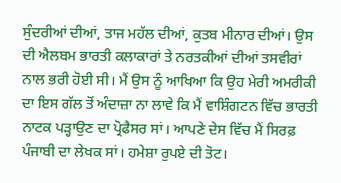ਸੁੰਦਰੀਆਂ ਦੀਆਂ, ਤਾਜ ਮਹੱਲ ਦੀਆਂ, ਕੁਤਬ ਮੀਨਾਰ ਦੀਆਂ। ਉਸ ਦੀ ਐਲਬਮ ਭਾਰਤੀ ਕਲਾਕਾਰਾਂ ਤੇ ਨਰਤਕੀਆਂ ਦੀਆਂ ਤਸਵੀਰਾਂ ਨਾਲ ਭਰੀ ਹੋਈ ਸੀ। ਮੈਂ ਉਸ ਨੂੰ ਆਖਿਆ ਕਿ ਉਹ ਮੇਰੀ ਅਮਰੀਕੀ ਦਾ ਇਸ ਗੱਲ ਤੋਂ ਅੰਦਾਜ਼ਾ ਨਾ ਲਾਵੇ ਕਿ ਮੈਂ ਵਾਸ਼ਿੰਗਟਨ ਵਿੱਚ ਭਾਰਤੀ ਨਾਟਕ ਪੜ੍ਹਾਉਣ ਦਾ ਪ੍ਰੋਫੈਸਰ ਸਾਂ। ਆਪਣੇ ਦੇਸ ਵਿੱਚ ਮੈਂ ਸਿਰਫ਼ ਪੰਜਾਬੀ ਦਾ ਲੇਖਕ ਸਾਂ। ਹਮੇਸ਼ਾ ਰੁਪਏ ਦੀ ਤੋਟ।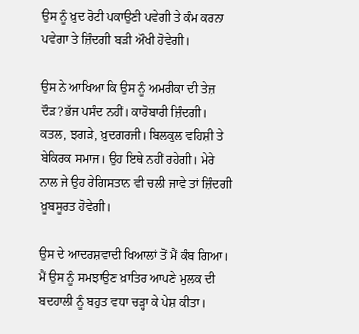ਉਸ ਨੂੰ ਖ਼ੁਦ ਰੋਟੀ ਪਕਾਉਣੀ ਪਵੇਗੀ ਤੇ ਕੰਮ ਕਰਨਾ ਪਵੇਗਾ ਤੇ ਜ਼ਿੰਦਗੀ ਬੜੀ ਔਖੀ ਹੋਵੇਗੀ।

ਉਸ ਨੇ ਆਖਿਆ ਕਿ ਉਸ ਨੂੰ ਅਮਰੀਕਾ ਦੀ ਤੇਜ਼ ਦੌੜ?ਭੱਜ ਪਸੰਦ ਨਹੀਂ। ਕਾਰੋਬਾਰੀ ਜ਼ਿੰਦਗੀ। ਕਤਲ, ਝਗੜੇ, ਖ਼ੁਦਗਰਜੀ। ਬਿਲਕੁਲ ਵਹਿਸ਼ੀ ਤੇ ਬੇਕਿਰਕ ਸਮਾਜ। ਉਹ ਇਥੇ ਨਹੀਂ ਰਹੇਗੀ। ਮੇਰੇ ਨਾਲ ਜੇ ਉਹ ਰੇਗਿਸਤਾਨ ਵੀ ਚਲੀ ਜਾਵੇ ਤਾਂ ਜ਼ਿੰਦਗੀ ਖ਼ੂਬਸੂਰਤ ਹੋਵੇਗੀ।

ਉਸ ਦੇ ਆਦਰਸ਼ਵਾਦੀ ਖਿਆਲਾਂ ਤੋਂ ਮੈਂ ਕੰਬ ਗਿਆ। ਮੈਂ ਉਸ ਨੂੰ ਸਮਝਾਉਣ ਖ਼ਾਤਿਰ ਆਪਣੇ ਮੁਲਕ ਦੀ ਬਦਹਾਲੀ ਨੂੰ ਬਹੁਤ ਵਧਾ ਚੜ੍ਹਾ ਕੇ ਪੇਸ਼ ਕੀਤਾ।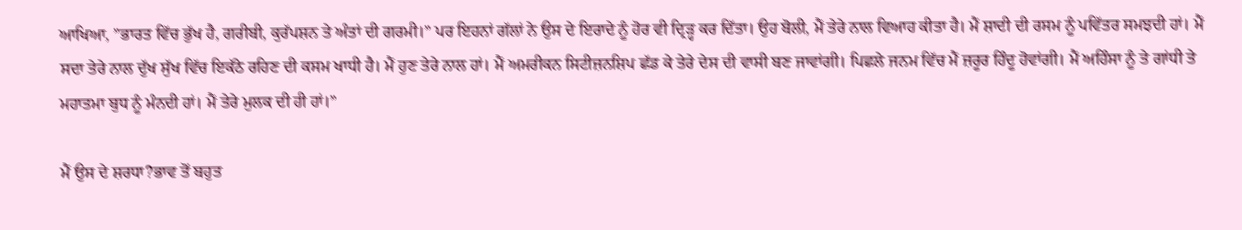ਆਖਿਆ, ”ਭਾਰਤ ਵਿੱਚ ਭੁੱਖ ਹੈ, ਗਰੀਬੀ, ਕੁਰੱਪਸ਼ਨ ਤੇ ਅੰਤਾਂ ਦੀ ਗਰਮੀ।” ਪਰ ਇਹਨਾਂ ਗੱਲਾਂ ਨੇ ਉਸ ਦੇ ਇਰਾਦੇ ਨੂੰ ਹੋਰ ਵੀ ਦ੍ਰਿੜ੍ਹ ਕਰ ਦਿੱਤਾ। ਉਹ ਬੋਲੀ, ਮੈਂ ਤੇਰੇ ਨਾਲ ਵਿਆਹ ਕੀਤਾ ਹੈ। ਮੈਂ ਸ਼ਾਦੀ ਦੀ ਰਸਮ ਨੂੰ ਪਵਿੱਤਰ ਸਮਝਦੀ ਹਾਂ। ਮੈਂ ਸਦਾ ਤੇਰੇ ਨਾਲ ਦੁੱਖ ਸੁੱਖ ਵਿੱਚ ਇਕੱਠੇ ਰਹਿਣ ਦੀ ਕਸਮ ਖਾਧੀ ਹੈ। ਮੈਂ ਹੁਣ ਤੇਰੇ ਨਾਲ ਹਾਂ। ਮੈਂ ਅਮਰੀਕਨ ਸਿਟੀਜ਼ਨਸ਼ਿਪ ਛੱਡ ਕੇ ਤੇਰੇ ਦੇਸ ਦੀ ਵਾਸੀ ਬਣ ਜਾਵਾਂਗੀ। ਪਿਛਲੇ ਜਨਮ ਵਿੱਚ ਮੈਂ ਜ਼ਰੂਰ ਹਿੰਦੂ ਹੋਵਾਂਗੀ। ਮੈਂ ਅਹਿੰਸਾ ਨੂੰ ਤੇ ਗਾਂਧੀ ਤੇ ਮਹਾਤਮਾ ਬੁਧ ਨੂੰ ਮੰਨਦੀ ਹਾਂ। ਮੈਂ ਤੇਰੇ ਮੁਲਕ ਦੀ ਹੀ ਹਾਂ।”

ਮੈਂ ਉਸ ਦੇ ਸ਼ਰਧਾ?ਭਾਵ ਤੋਂ ਬਹੁਤ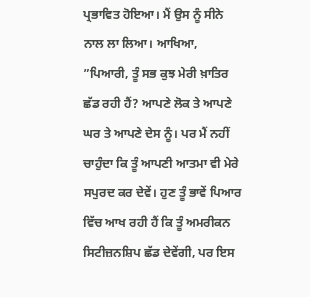ਪ੍ਰਭਾਵਿਤ ਹੋਇਆ। ਮੈਂ ਉਸ ਨੂੰ ਸੀਨੇ ਨਾਲ ਲਾ ਲਿਆ। ਆਖਿਆ, ”ਪਿਆਰੀ, ਤੂੰ ਸਭ ਕੁਝ ਮੇਰੀ ਖ਼ਾਤਿਰ ਛੱਡ ਰਹੀ ਹੈਂ? ਆਪਣੇ ਲੋਕ ਤੇ ਆਪਣੇ ਘਰ ਤੇ ਆਪਣੇ ਦੇਸ ਨੂੰ। ਪਰ ਮੈਂ ਨਹੀਂ ਚਾਹੁੰਦਾ ਕਿ ਤੂੰ ਆਪਣੀ ਆਤਮਾ ਵੀ ਮੇਰੇ ਸਪੁਰਦ ਕਰ ਦੇਵੇਂ। ਹੁਣ ਤੂੰ ਭਾਵੇਂ ਪਿਆਰ ਵਿੱਚ ਆਖ ਰਹੀ ਹੈਂ ਕਿ ਤੂੰ ਅਮਰੀਕਨ ਸਿਟੀਜ਼ਨਸ਼ਿਪ ਛੱਡ ਦੇਵੇਂਗੀ, ਪਰ ਇਸ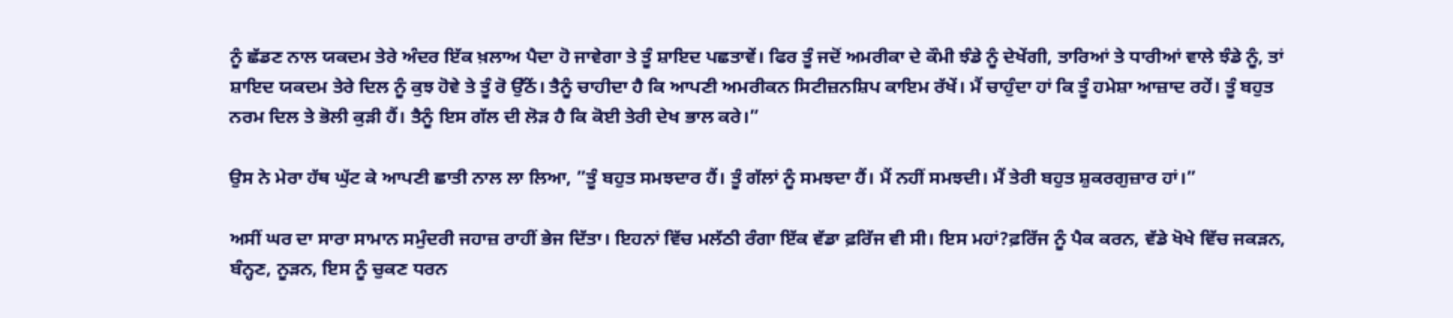ਨੂੰ ਛੱਡਣ ਨਾਲ ਯਕਦਮ ਤੇਰੇ ਅੰਦਰ ਇੱਕ ਖ਼ਲਾਅ ਪੈਦਾ ਹੋ ਜਾਵੇਗਾ ਤੇ ਤੂੰ ਸ਼ਾਇਦ ਪਛਤਾਵੇਂ। ਫਿਰ ਤੂੰ ਜਦੋਂ ਅਮਰੀਕਾ ਦੇ ਕੌਮੀ ਝੰਡੇ ਨੂੰ ਦੇਖੇਂਗੀ, ਤਾਰਿਆਂ ਤੇ ਧਾਰੀਆਂ ਵਾਲੇ ਝੰਡੇ ਨੂੰ, ਤਾਂ ਸ਼ਾਇਦ ਯਕਦਮ ਤੇਰੇ ਦਿਲ ਨੂੰ ਕੁਝ ਹੋਵੇ ਤੇ ਤੂੰ ਰੋ ਉੱਠੇਂ। ਤੈਨੂੰ ਚਾਹੀਦਾ ਹੈ ਕਿ ਆਪਣੀ ਅਮਰੀਕਨ ਸਿਟੀਜ਼ਨਸ਼ਿਪ ਕਾਇਮ ਰੱਖੇਂ। ਮੈਂ ਚਾਹੁੰਦਾ ਹਾਂ ਕਿ ਤੂੰ ਹਮੇਸ਼ਾ ਆਜ਼ਾਦ ਰਹੇਂ। ਤੂੰ ਬਹੁਤ ਨਰਮ ਦਿਲ ਤੇ ਭੋਲੀ ਕੁੜੀ ਹੈਂ। ਤੈਨੂੰ ਇਸ ਗੱਲ ਦੀ ਲੋੜ ਹੈ ਕਿ ਕੋਈ ਤੇਰੀ ਦੇਖ ਭਾਲ ਕਰੇ।”

ਉਸ ਨੇ ਮੇਰਾ ਹੱਥ ਘੁੱਟ ਕੇ ਆਪਣੀ ਛਾਤੀ ਨਾਲ ਲਾ ਲਿਆ, ”ਤੂੰ ਬਹੁਤ ਸਮਝਦਾਰ ਹੈਂ। ਤੂੰ ਗੱਲਾਂ ਨੂੰ ਸਮਝਦਾ ਹੈਂ। ਮੈਂ ਨਹੀਂ ਸਮਝਦੀ। ਮੈਂ ਤੇਰੀ ਬਹੁਤ ਸ਼ੁਕਰਗੁਜ਼ਾਰ ਹਾਂ।”

ਅਸੀਂ ਘਰ ਦਾ ਸਾਰਾ ਸਾਮਾਨ ਸਮੁੰਦਰੀ ਜਹਾਜ਼ ਰਾਹੀਂ ਭੇਜ ਦਿੱਤਾ। ਇਹਨਾਂ ਵਿੱਚ ਮਲੱਠੀ ਰੰਗਾ ਇੱਕ ਵੱਡਾ ਫ਼ਰਿੱਜ ਵੀ ਸੀ। ਇਸ ਮਹਾਂ?ਫ਼ਰਿੱਜ ਨੂੰ ਪੈਕ ਕਰਨ, ਵੱਡੇ ਖੋਖੇ ਵਿੱਚ ਜਕੜਨ, ਬੰਨ੍ਹਣ, ਨੂੜਨ, ਇਸ ਨੂੰ ਚੁਕਣ ਧਰਨ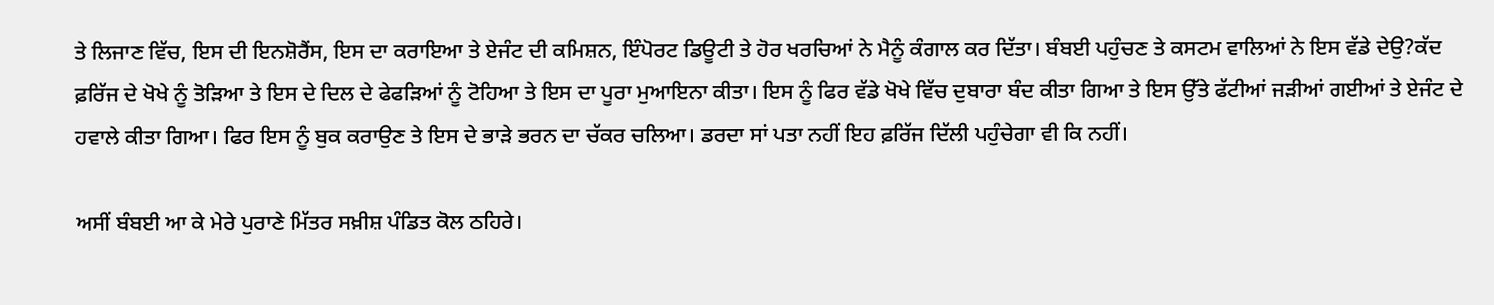ਤੇ ਲਿਜਾਣ ਵਿੱਚ, ਇਸ ਦੀ ਇਨਸ਼ੋਰੈਂਸ, ਇਸ ਦਾ ਕਰਾਇਆ ਤੇ ਏਜੰਟ ਦੀ ਕਮਿਸ਼ਨ, ਇੰਪੋਰਟ ਡਿਊਟੀ ਤੇ ਹੋਰ ਖਰਚਿਆਂ ਨੇ ਮੈਨੂੰ ਕੰਗਾਲ ਕਰ ਦਿੱਤਾ। ਬੰਬਈ ਪਹੁੰਚਣ ਤੇ ਕਸਟਮ ਵਾਲਿਆਂ ਨੇ ਇਸ ਵੱਡੇ ਦੇਉ?ਕੱਦ ਫ਼ਰਿੱਜ ਦੇ ਖੋਖੇ ਨੂੰ ਤੋੜਿਆ ਤੇ ਇਸ ਦੇ ਦਿਲ ਦੇ ਫੇਫੜਿਆਂ ਨੂੰ ਟੋਹਿਆ ਤੇ ਇਸ ਦਾ ਪੂਰਾ ਮੁਆਇਨਾ ਕੀਤਾ। ਇਸ ਨੂੰ ਫਿਰ ਵੱਡੇ ਖੋਖੇ ਵਿੱਚ ਦੁਬਾਰਾ ਬੰਦ ਕੀਤਾ ਗਿਆ ਤੇ ਇਸ ਉੱਤੇ ਫੱਟੀਆਂ ਜੜੀਆਂ ਗਈਆਂ ਤੇ ਏਜੰਟ ਦੇ ਹਵਾਲੇ ਕੀਤਾ ਗਿਆ। ਫਿਰ ਇਸ ਨੂੰ ਬੁਕ ਕਰਾਉਣ ਤੇ ਇਸ ਦੇ ਭਾੜੇ ਭਰਨ ਦਾ ਚੱਕਰ ਚਲਿਆ। ਡਰਦਾ ਸਾਂ ਪਤਾ ਨਹੀਂ ਇਹ ਫ਼ਰਿੱਜ ਦਿੱਲੀ ਪਹੁੰਚੇਗਾ ਵੀ ਕਿ ਨਹੀਂ।

ਅਸੀਂ ਬੰਬਈ ਆ ਕੇ ਮੇਰੇ ਪੁਰਾਣੇ ਮਿੱਤਰ ਸਖ਼ੀਸ਼ ਪੰਡਿਤ ਕੋਲ ਠਹਿਰੇ।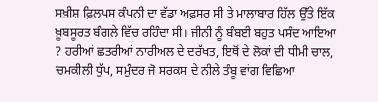ਸਖ਼ੀਸ਼ ਫ਼ਿਲਪਸ ਕੰਪਨੀ ਦਾ ਵੱਡਾ ਅਫ਼ਸਰ ਸੀ ਤੇ ਮਾਲਾਬਾਰ ਹਿੱਲ ਉੱਤੇ ਇੱਕ ਖ਼ੂਬਸੂਰਤ ਬੰਗਲੇ ਵਿੱਚ ਰਹਿੰਦਾ ਸੀ। ਜੀਨੀ ਨੂੰ ਬੰਬਈ ਬਹੁਤ ਪਸੰਦ ਆਇਆ ? ਹਰੀਆਂ ਛਤਰੀਆਂ ਨਾਰੀਅਲ ਦੇ ਦਰੱਖਤ, ਇਥੋਂ ਦੇ ਲੋਕਾਂ ਦੀ ਧੀਮੀ ਚਾਲ, ਚਮਕੀਲੀ ਧੁੱਪ, ਸਮੁੰਦਰ ਜੋ ਸਰਕਸ ਦੇ ਨੀਲੇ ਤੰਬੂ ਵਾਂਗ ਵਿਛਿਆ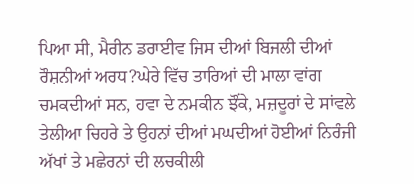ਪਿਆ ਸੀ, ਮੈਰੀਨ ਡਰਾਈਵ ਜਿਸ ਦੀਆਂ ਬਿਜਲੀ ਦੀਆਂ ਰੌਸ਼ਨੀਆਂ ਅਰਧ?ਘੇਰੇ ਵਿੱਚ ਤਾਰਿਆਂ ਦੀ ਮਾਲਾ ਵਾਂਗ ਚਮਕਦੀਆਂ ਸਨ, ਹਵਾ ਦੇ ਨਮਕੀਨ ਝੌਂਕੇ, ਮਜ਼ਦੂਰਾਂ ਦੇ ਸਾਂਵਲੇ ਤੇਲੀਆ ਚਿਹਰੇ ਤੇ ਉਹਨਾਂ ਦੀਆਂ ਮਘਦੀਆਂ ਹੋਈਆਂ ਨਿਰੰਜੀ ਅੱਖਾਂ ਤੇ ਮਛੇਰਨਾਂ ਦੀ ਲਚਕੀਲੀ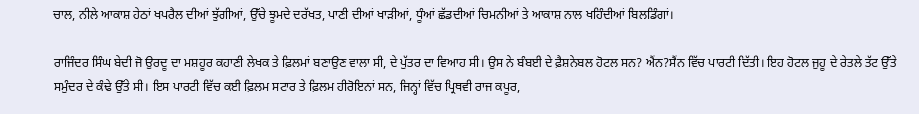ਚਾਲ, ਨੀਲੇ ਆਕਾਸ਼ ਹੇਠਾਂ ਖਪਰੈਲ ਦੀਆਂ ਝੁੱਗੀਆਂ, ਉੱਚੇ ਝੂਮਦੇ ਦਰੱਖਤ, ਪਾਣੀ ਦੀਆਂ ਖਾੜੀਆਂ, ਧੂੰਆਂ ਛੱਡਦੀਆਂ ਚਿਮਨੀਆਂ ਤੇ ਆਕਾਸ਼ ਨਾਲ ਖਹਿੰਦੀਆਂ ਬਿਲਡਿੰਗਾਂ।

ਰਾਜਿੰਦਰ ਸਿੰਘ ਬੇਦੀ ਜੋ ਉਰਦੂ ਦਾ ਮਸ਼ਹੂਰ ਕਹਾਣੀ ਲੇਖਕ ਤੇ ਫ਼ਿਲਮਾਂ ਬਣਾਉਣ ਵਾਲਾ ਸੀ, ਦੇ ਪੁੱਤਰ ਦਾ ਵਿਆਹ ਸੀ। ਉਸ ਨੇ ਬੰਬਈ ਦੇ ਫ਼ੈਸ਼ਨੇਬਲ ਹੋਟਲ ਸਨ? ਐਂਨ?ਸੈਂਨ ਵਿੱਚ ਪਾਰਟੀ ਦਿੱਤੀ। ਇਹ ਹੋਟਲ ਜੁਹੂ ਦੇ ਰੇਤਲੇ ਤੱਟ ਉੱਤੇ ਸਮੁੰਦਰ ਦੇ ਕੰਢੇ ਉੱਤੇ ਸੀ। ਇਸ ਪਾਰਟੀ ਵਿੱਚ ਕਈ ਫ਼ਿਲਮ ਸਟਾਰ ਤੇ ਫ਼ਿਲਮ ਹੀਰੋਇਨਾਂ ਸਨ, ਜਿਨ੍ਹਾਂ ਵਿੱਚ ਪ੍ਰਿਥਵੀ ਰਾਜ ਕਪੂਰ,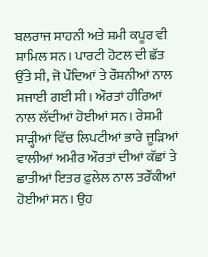ਬਲਰਾਜ ਸਾਹਨੀ ਅਤੇ ਸ਼ਮੀ ਕਪੂਰ ਵੀ ਸ਼ਾਮਿਲ ਸਨ। ਪਾਰਟੀ ਹੋਟਲ ਦੀ ਛੱਤ ਉੱਤੇ ਸੀ, ਜੋ ਪੌਦਿਆਂ ਤੇ ਰੌਸ਼ਨੀਆਂ ਨਾਲ ਸਜਾਈ ਗਈ ਸੀ। ਔਰਤਾਂ ਹੀਰਿਆਂ ਨਾਲ ਲੱਦੀਆਂ ਹੋਈਆਂ ਸਨ। ਰੇਸ਼ਮੀ ਸਾੜ੍ਹੀਆਂ ਵਿੱਚ ਲਿਪਟੀਆਂ ਭਾਰੇ ਜੂੜਿਆਂ ਵਾਲੀਆਂ ਅਮੀਰ ਔਰਤਾਂ ਦੀਆਂ ਕੱਛਾਂ ਤੇ ਛਾਤੀਆਂ ਇਤਰ ਫ਼ੁਲੇਲ ਨਾਲ ਤਰੌਂਕੀਆਂ ਹੋਈਆਂ ਸਨ। ਉਹ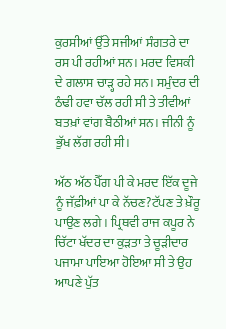ਕੁਰਸੀਆਂ ਉੱਤੇ ਸਜੀਆਂ ਸੰਗਤਰੇ ਦਾ ਰਸ ਪੀ ਰਹੀਆਂ ਸਨ। ਮਰਦ ਵਿਸਕੀ ਦੇ ਗਲਾਸ ਚਾੜ੍ਹ ਰਹੇ ਸਨ। ਸਮੁੰਦਰ ਦੀ ਠੰਢੀ ਹਵਾ ਚੱਲ ਰਹੀ ਸੀ ਤੇ ਤੀਵੀਆਂ ਬਤਖ਼ਾਂ ਵਾਂਗ ਬੈਠੀਆਂ ਸਨ। ਜੀਨੀ ਨੂੰ ਭੁੱਖ ਲੱਗ ਰਹੀ ਸੀ।

ਅੱਠ ਅੱਠ ਪੈੱਗ ਪੀ ਕੇ ਮਰਦ ਇੱਕ ਦੂਜੇ ਨੂੰ ਜੱਫ਼ੀਆਂ ਪਾ ਕੇ ਨੱਚਣ?ਟੱਪਣ ਤੇ ਖ਼ੌਰੂ ਪਾਉਣ ਲਗੇ। ਪ੍ਰਿਥਵੀ ਰਾਜ ਕਪੂਰ ਨੇ ਚਿੱਟਾ ਖੱਦਰ ਦਾ ਕੁੜਤਾ ਤੇ ਚੂੜੀਦਾਰ ਪਜਾਮਾ ਪਾਇਆ ਹੋਇਆ ਸੀ ਤੇ ਉਹ ਆਪਣੇ ਪੁੱਤ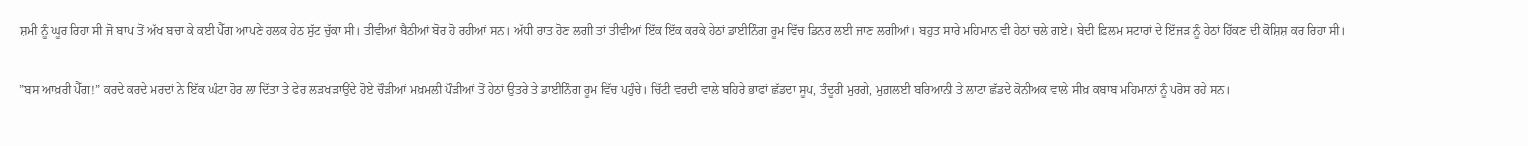ਸ਼ਮੀ ਨੂੰ ਘੂਰ ਰਿਹਾ ਸੀ ਜੋ ਬਾਪ ਤੋਂ ਅੱਖ ਬਚਾ ਕੇ ਕਈ ਪੈੱਗ ਆਪਣੇ ਹਲਕ ਹੇਠ ਸੁੱਟ ਚੁੱਕਾ ਸੀ। ਤੀਵੀਆਂ ਬੈਠੀਆਂ ਬੋਰ ਹੋ ਰਹੀਆਂ ਸਨ। ਅੱਧੀ ਰਾਤ ਹੋਣ ਲਗੀ ਤਾਂ ਤੀਵੀਆਂ ਇੱਕ ਇੱਕ ਕਰਕੇ ਹੇਠਾਂ ਡਾਈਨਿੰਗ ਰੂਮ ਵਿੱਚ ਡਿਨਰ ਲਈ ਜਾਣ ਲਗੀਆਂ। ਬਹੁਤ ਸਾਰੇ ਮਹਿਮਾਨ ਵੀ ਹੇਠਾਂ ਚਲੇ ਗਏ। ਬੇਦੀ ਫ਼ਿਲਮ ਸਟਾਰਾਂ ਦੇ ਇੱਜੜ ਨੂੰ ਹੇਠਾਂ ਹਿੱਕਣ ਦੀ ਕੋਸ਼ਿਸ਼ ਕਰ ਰਿਹਾ ਸੀ।

”ਬਸ ਆਖ਼ਰੀ ਪੈੱਗ!” ਕਰਦੇ ਕਰਦੇ ਮਰਦਾਂ ਨੇ ਇੱਕ ਘੰਟਾ ਹੋਰ ਲਾ ਦਿੱਤਾ ਤੇ ਫੇਰ ਲੜਖੜਾਉਂਦੇ ਹੋਏ ਚੌੜੀਆਂ ਮਖ਼ਮਲੀ ਪੌੜੀਆਂ ਤੋਂ ਹੇਠਾਂ ਉਤਰੇ ਤੇ ਡਾਈਨਿੰਗ ਰੂਮ ਵਿੱਚ ਪਹੁੰਚੇ। ਚਿੱਟੀ ਵਰਦੀ ਵਾਲੇ ਬਹਿਰੇ ਭਾਫਾਂ ਛੱਡਦਾ ਸੂਪ, ਤੰਦੂਰੀ ਮੁਰਗੇ, ਮੁਗ਼ਲਈ ਬਰਿਆਨੀ ਤੇ ਲਾਟਾ ਛੱਡਦੇ ਕੋਨੀਅਕ ਵਾਲੇ ਸੀਖ਼ ਕਬਾਬ ਮਹਿਮਾਨਾਂ ਨੂੰ ਪਰੋਸ ਰਹੇ ਸਨ।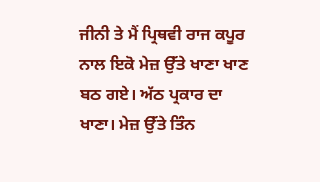ਜੀਨੀ ਤੇ ਮੈਂ ਪ੍ਰਿਥਵੀ ਰਾਜ ਕਪੂਰ ਨਾਲ ਇਕੋ ਮੇਜ਼ ਉੱਤੇ ਖਾਣਾ ਖਾਣ ਬਠ ਗਏ। ਅੱਠ ਪ੍ਰਕਾਰ ਦਾ ਖਾਣਾ। ਮੇਜ਼ ਉੱਤੇ ਤਿੰਨ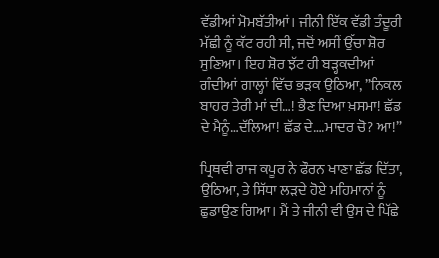ਵੱਡੀਆਂ ਮੋਮਬੱਤੀਆਂ। ਜੀਨੀ ਇੱਕ ਵੱਡੀ ਤੰਦੂਰੀ ਮੱਛੀ ਨੂੰ ਕੱਟ ਰਹੀ ਸੀ, ਜਦੋਂ ਅਸੀਂ ਉੱਚਾ ਸ਼ੋਰ ਸੁਣਿਆ। ਇਹ ਸ਼ੋਰ ਝੱਟ ਹੀ ਬੜ੍ਹਕਦੀਆਂ ਗੰਦੀਆਂ ਗਾਲ੍ਹਾਂ ਵਿੱਚ ਭੜਕ ਉਠਿਆ, ”ਨਿਕਲ ਬਾਹਰ ਤੇਰੀ ਮਾਂ ਦੀ…! ਭੈਣ ਦਿਆ ਖ਼ਸਮਾ! ਛੱਡ ਦੇ ਮੈਨੂੰ…ਦੱਲਿਆ! ਛੱਡ ਦੇ….ਮਾਦਰ ਚੋ? ਆ!”

ਪ੍ਰਿਥਵੀ ਰਾਜ ਕਪੂਰ ਨੇ ਫੌਰਨ ਖਾਣਾ ਛੱਡ ਦਿੱਤਾ, ਉਠਿਆ, ਤੇ ਸਿੱਧਾ ਲੜਦੇ ਹੋਏ ਮਹਿਮਾਨਾਂ ਨੂੰ ਛੁਡਾਉਣ ਗਿਆ। ਮੈਂ ਤੇ ਜੀਨੀ ਵੀ ਉਸ ਦੇ ਪਿੱਛੇ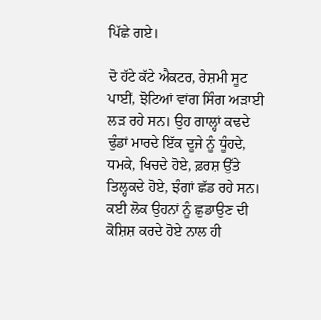ਪਿੱਛੇ ਗਏ।

ਦੋ ਹੱਟੇ ਕੱਟੇ ਐਕਟਰ, ਰੇਸ਼ਮੀ ਸੂਟ ਪਾਈਂ, ਝੋਟਿਆਂ ਵਾਂਗ ਸਿੰਗ ਅੜਾਈ ਲੜ ਰਹੇ ਸਨ। ਉਹ ਗਾਲ੍ਹਾਂ ਕਢਦੇ ਢੁੰਡਾਂ ਮਾਰਦੇ ਇੱਕ ਦੂਜੇ ਨੂੰ ਧੂੰਹਦੇ, ਧਮਕੇ, ਖਿਚਦੇ ਹੋਏ, ਫ਼ਰਸ਼ ਉੱਤੇ ਤਿਲ੍ਹਕਦੇ ਹੋਏ, ਝੰਗਾਂ ਛੱਡ ਰਹੇ ਸਨ। ਕਈ ਲੋਕ ਉਹਨਾਂ ਨੂੰ ਛੁਡਾਉਣ ਦੀ ਕੋਸ਼ਿਸ਼ ਕਰਦੇ ਹੋਏ ਨਾਲ ਹੀ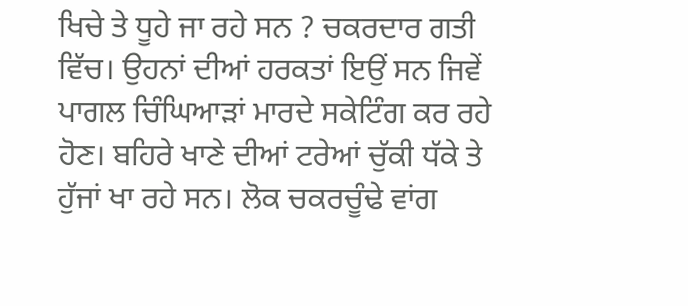ਖਿਚੇ ਤੇ ਧੂਹੇ ਜਾ ਰਹੇ ਸਨ ? ਚਕਰਦਾਰ ਗਤੀ ਵਿੱਚ। ਉਹਨਾਂ ਦੀਆਂ ਹਰਕਤਾਂ ਇਉਂ ਸਨ ਜਿਵੇਂ ਪਾਗਲ ਚਿੰਘਿਆੜਾਂ ਮਾਰਦੇ ਸਕੇਟਿੰਗ ਕਰ ਰਹੇ ਹੋਣ। ਬਹਿਰੇ ਖਾਣੇ ਦੀਆਂ ਟਰੇਆਂ ਚੁੱਕੀ ਧੱਕੇ ਤੇ ਹੁੱਜਾਂ ਖਾ ਰਹੇ ਸਨ। ਲੋਕ ਚਕਰਚੂੰਢੇ ਵਾਂਗ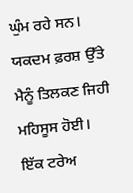ਘੁੰਮ ਰਹੇ ਸਨ। ਯਕਦਮ ਫ਼ਰਸ਼ ਉੱਤੇ ਮੈਨੂੰ ਤਿਲਕਣ ਜਿਹੀ ਮਹਿਸੂਸ ਹੋਈ। ਇੱਕ ਟਰੇਅ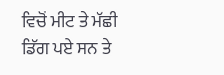ਵਿਚੋਂ ਮੀਟ ਤੇ ਮੱਛੀ ਡਿੱਗ ਪਏ ਸਨ ਤੇ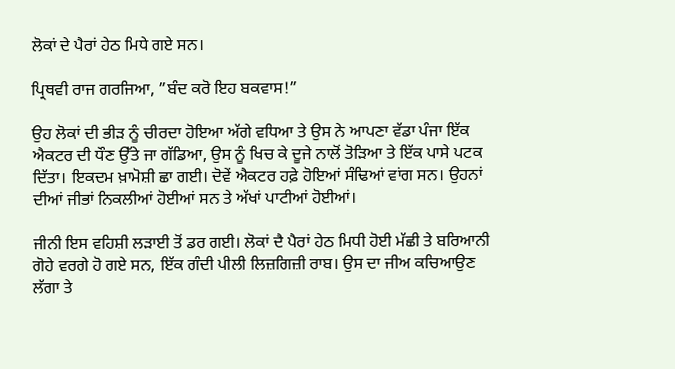ਲੋਕਾਂ ਦੇ ਪੈਰਾਂ ਹੇਠ ਮਿਧੇ ਗਏ ਸਨ।

ਪ੍ਰਿਥਵੀ ਰਾਜ ਗਰਜਿਆ, ”ਬੰਦ ਕਰੋ ਇਹ ਬਕਵਾਸ!”

ਉਹ ਲੋਕਾਂ ਦੀ ਭੀੜ ਨੂੰ ਚੀਰਦਾ ਹੋਇਆ ਅੱਗੇ ਵਧਿਆ ਤੇ ਉਸ ਨੇ ਆਪਣਾ ਵੱਡਾ ਪੰਜਾ ਇੱਕ ਐਕਟਰ ਦੀ ਧੌਣ ਉੱਤੇ ਜਾ ਗੱਡਿਆ, ਉਸ ਨੂੰ ਖਿਚ ਕੇ ਦੂਜੇ ਨਾਲੋਂ ਤੋੜਿਆ ਤੇ ਇੱਕ ਪਾਸੇ ਪਟਕ ਦਿੱਤਾ। ਇਕਦਮ ਖ਼ਾਮੋਸ਼ੀ ਛਾ ਗਈ। ਦੋਵੇਂ ਐਕਟਰ ਹਫ਼ੇ ਹੋਇਆਂ ਸੰਢਿਆਂ ਵਾਂਗ ਸਨ। ਉਹਨਾਂ ਦੀਆਂ ਜੀਭਾਂ ਨਿਕਲੀਆਂ ਹੋਈਆਂ ਸਨ ਤੇ ਅੱਖਾਂ ਪਾਟੀਆਂ ਹੋਈਆਂ।

ਜੀਨੀ ਇਸ ਵਹਿਸ਼ੀ ਲੜਾਈ ਤੋਂ ਡਰ ਗਈ। ਲੋਕਾਂ ਦੈ ਪੈਰਾਂ ਹੇਠ ਮਿਧੀ ਹੋਈ ਮੱਛੀ ਤੇ ਬਰਿਆਨੀ ਗੋਹੇ ਵਰਗੇ ਹੋ ਗਏ ਸਨ, ਇੱਕ ਗੰਦੀ ਪੀਲੀ ਲਿਜ਼ਗਿਜ਼ੀ ਰਾਬ। ਉਸ ਦਾ ਜੀਅ ਕਚਿਆਉਣ ਲੱਗਾ ਤੇ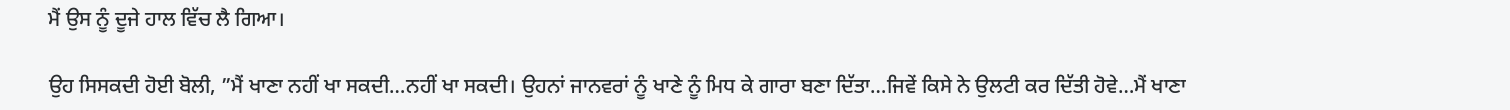ਮੈਂ ਉਸ ਨੂੰ ਦੂਜੇ ਹਾਲ ਵਿੱਚ ਲੈ ਗਿਆ।

ਉਹ ਸਿਸਕਦੀ ਹੋਈ ਬੋਲੀ, ”ਮੈਂ ਖਾਣਾ ਨਹੀਂ ਖਾ ਸਕਦੀ…ਨਹੀਂ ਖਾ ਸਕਦੀ। ਉਹਨਾਂ ਜਾਨਵਰਾਂ ਨੂੰ ਖਾਣੇ ਨੂੰ ਮਿਧ ਕੇ ਗਾਰਾ ਬਣਾ ਦਿੱਤਾ…ਜਿਵੇਂ ਕਿਸੇ ਨੇ ਉਲਟੀ ਕਰ ਦਿੱਤੀ ਹੋਵੇ…ਮੈਂ ਖਾਣਾ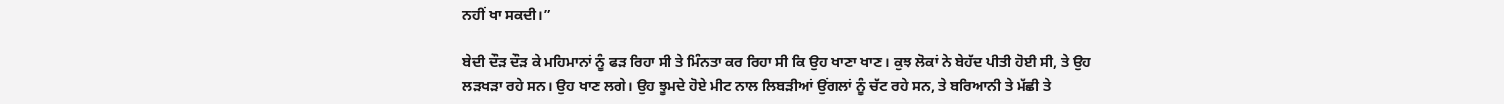ਨਹੀਂ ਖਾ ਸਕਦੀ।”

ਬੇਦੀ ਦੌੜ ਦੌੜ ਕੇ ਮਹਿਮਾਨਾਂ ਨੂੰ ਫੜ ਰਿਹਾ ਸੀ ਤੇ ਮਿੰਨਤਾ ਕਰ ਰਿਹਾ ਸੀ ਕਿ ਉਹ ਖਾਣਾ ਖਾਣ। ਕੁਝ ਲੋਕਾਂ ਨੇ ਬੇਹੱਦ ਪੀਤੀ ਹੋਈ ਸੀ, ਤੇ ਉਹ ਲੜਖੜਾ ਰਹੇ ਸਨ। ਉਹ ਖਾਣ ਲਗੇ। ਉਹ ਝੂਮਦੇ ਹੋਏ ਮੀਟ ਨਾਲ ਲਿਬੜੀਆਂ ਉਂਗਲਾਂ ਨੂੰ ਚੱਟ ਰਹੇ ਸਨ, ਤੇ ਬਰਿਆਨੀ ਤੇ ਮੱਛੀ ਤੇ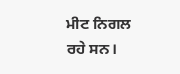ਮੀਟ ਨਿਗਲ ਰਹੇ ਸਨ।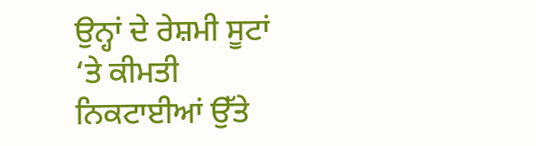ਉਨ੍ਹਾਂ ਦੇ ਰੇਸ਼ਮੀ ਸੂਟਾਂ ‘ਤੇ ਕੀਮਤੀ ਨਿਕਟਾਈਆਂ ਉੱਤੇ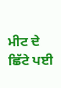ਮੀਟ ਦੇ ਛਿੱਟੇ ਪਈ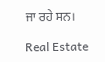ਜਾ ਰਹੇ ਸਨ।

Real Estate